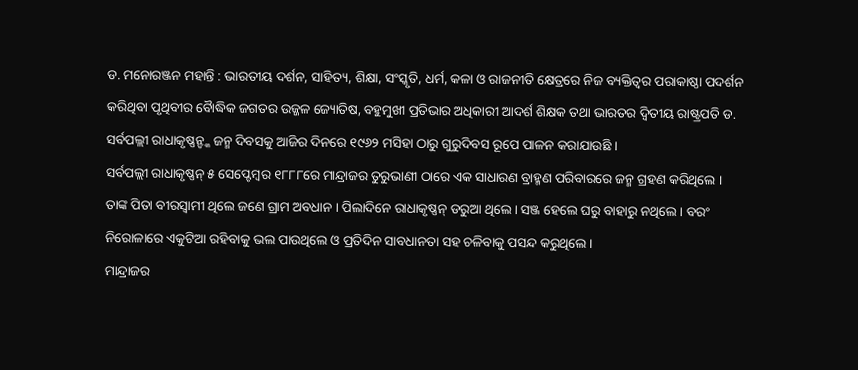ଡ. ମନୋରଞ୍ଜନ ମହାନ୍ତି : ଭାରତୀୟ ଦର୍ଶନ, ସାହିତ୍ୟ, ଶିକ୍ଷା, ସଂସ୍କୃତି, ଧର୍ମ, କଳା ଓ ରାଜନୀତି କ୍ଷେତ୍ରରେ ନିଜ ବ୍ୟକ୍ତିତ୍ୱର ପରାକାଷ୍ଠା ପଦର୍ଶନ କରିଥିବା ପୃଥିବୀର ବୈାଦ୍ଧିକ ଜଗତର ଉଜ୍ଜଳ ଜ୍ୟୋତିଷ, ବହୁମୁଖୀ ପ୍ରତିଭାର ଅଧିକାରୀ ଆଦର୍ଶ ଶିକ୍ଷକ ତଥା ଭାରତର ଦ୍ୱିତୀୟ ରାଷ୍ଟ୍ରପତି ଡ. ସର୍ବପଲ୍ଲୀ ରାଧାକୃଷ୍ଣନ୍ଙ୍କ ଜନ୍ମ ଦିବସକୁ ଆଜିର ଦିନରେ ୧୯୬୨ ମସିହା ଠାରୁ ଗୁରୁଦିବସ ରୂପେ ପାଳନ କରାଯାଉଛି ।
ସର୍ବପଲ୍ଲୀ ରାଧାକୃଷ୍ଣନ୍ ୫ ସେପ୍ଟେମ୍ବର ୧୮୮୮ରେ ମାନ୍ଦ୍ରାଜର ତୁରୁଭାଣୀ ଠାରେ ଏକ ସାଧାରଣ ବ୍ରାହ୍ମଣ ପରିବାରରେ ଜନ୍ମ ଗ୍ରହଣ କରିଥିଲେ । ତାଙ୍କ ପିତା ବୀରସ୍ୱାମୀ ଥିଲେ ଜଣେ ଗ୍ରାମ ଅବଧାନ । ପିଲାଦିନେ ରାଧାକୃଷ୍ଣନ୍ ଡରୁଆ ଥିଲେ । ସଞ୍ଜ ହେଲେ ଘରୁ ବାହାରୁ ନଥିଲେ । ବରଂ ନିରୋଳାରେ ଏକୁଟିଆ ରହିବାକୁ ଭଲ ପାଉଥିଲେ ଓ ପ୍ରତିଦିନ ସାବଧାନତା ସହ ଚଳିବାକୁ ପସନ୍ଦ କରୁଥିଲେ ।
ମାନ୍ଦ୍ରାଜର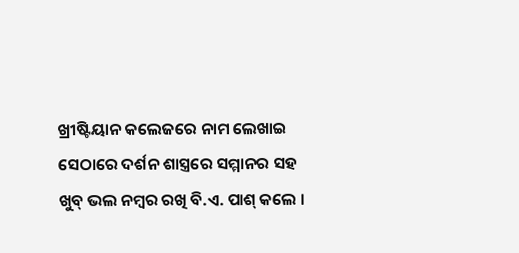ଖ୍ରୀଷ୍ଟିୟାନ କଲେଜରେ ନାମ ଲେଖାଇ ସେଠାରେ ଦର୍ଶନ ଶାସ୍ତ୍ରରେ ସମ୍ମାନର ସହ ଖୁବ୍ ଭଲ ନମ୍ବର ରଖି ବି.ଏ. ପାଶ୍ କଲେ ।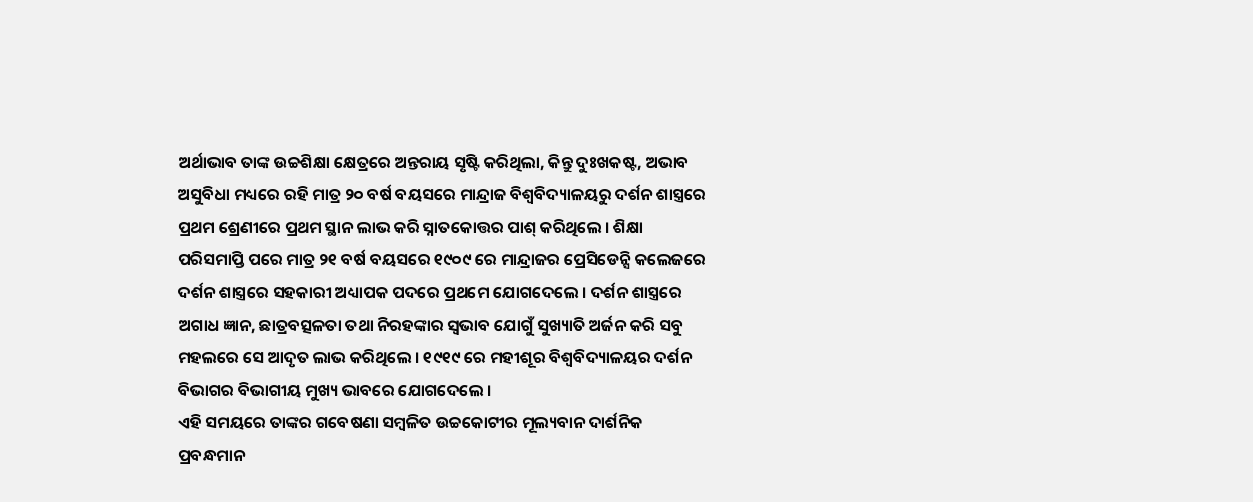ଅର୍ଥାଭାବ ତାଙ୍କ ଉଚ୍ଚଶିକ୍ଷା କ୍ଷେତ୍ରରେ ଅନ୍ତରାୟ ସୃଷ୍ଟି କରିଥିଲା, କିନ୍ତୁ ଦୁଃଖକଷ୍ଟ, ଅଭାବ ଅସୁବିଧା ମଧ୍ୟରେ ରହି ମାତ୍ର ୨୦ ବର୍ଷ ବୟସରେ ମାନ୍ଦ୍ରାଜ ବିଶ୍ୱବିଦ୍ୟାଳୟରୁ ଦର୍ଶନ ଶାସ୍ତ୍ରରେ ପ୍ରଥମ ଶ୍ରେଣୀରେ ପ୍ରଥମ ସ୍ଥାନ ଲାଭ କରି ସ୍ନାତକୋତ୍ତର ପାଶ୍ କରିଥିଲେ । ଶିକ୍ଷା ପରିସମାପ୍ତି ପରେ ମାତ୍ର ୨୧ ବର୍ଷ ବୟସରେ ୧୯୦୯ ରେ ମାନ୍ଦ୍ରାଜର ପ୍ରେସିଡେନ୍ସି କଲେଜରେ ଦର୍ଶନ ଶାସ୍ତ୍ରରେ ସହକାରୀ ଅଧ୍ୟାପକ ପଦରେ ପ୍ରଥମେ ଯୋଗଦେଲେ । ଦର୍ଶନ ଶାସ୍ତ୍ରରେ ଅଗାଧ ଜ୍ଞାନ, ଛାତ୍ରବତ୍ସଳତା ତଥା ନିରହଙ୍କାର ସ୍ୱଭାବ ଯୋଗୁଁ ସୁଖ୍ୟାତି ଅର୍ଜନ କରି ସବୁ ମହଲରେ ସେ ଆଦୃତ ଲାଭ କରିଥିଲେ । ୧୯୧୯ ରେ ମହୀଶୂର ବିଶ୍ୱବିଦ୍ୟାଳୟର ଦର୍ଶନ ବିଭାଗର ବିଭାଗୀୟ ମୁଖ୍ୟ ଭାବରେ ଯୋଗଦେଲେ ।
ଏହି ସମୟରେ ତାଙ୍କର ଗବେଷଣା ସମ୍ବଳିତ ଉଚ୍ଚକୋଟୀର ମୂଲ୍ୟବାନ ଦାର୍ଶନିକ ପ୍ରବନ୍ଧମାନ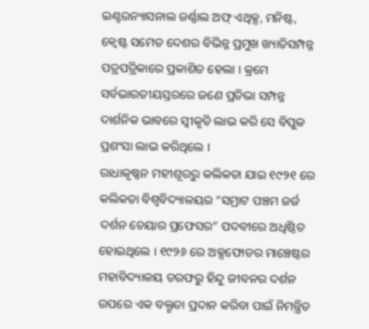ଇଣ୍ଟରନ୍ୟାସନାଲ ଜର୍ଣ୍ଣାଲ ଅଫ୍ ଏଥିକ୍ସ, ମନିଷ୍ଟ, କ୍ୱେଷ୍ଟ ସମେତ ଦେଶର ବିଭିନ୍ନ ପ୍ରମୁଖ ଖ୍ୟାତିସମ୍ପନ୍ନ ପତ୍ରପତ୍ରିକାରେ ପ୍ରକାଶିତ ହେଲା । କ୍ରମେ ସର୍ବଭାରତୀୟସ୍ତରରେ ଜଣେ ପ୍ରତିଭା ସମ୍ପନ୍ନ ଦାର୍ଶନିକ ଭାବରେ ସ୍ୱୀକୃତି ଲାଭ କରି ସେ ବିପୁଳ ପ୍ରଶଂସା ଲାଭ କରିଥିଲେ ।
ରାଧାକୃଷ୍ଣନ ମହୀଶୂରରୁ କଲିକତା ଯାଇ ୧୯୨୧ ରେ କଲିକତା ବିଶ୍ୱବିଦ୍ୟାଳୟର “ସମ୍ରାଟ ପଞ୍ଚମ ଜର୍ଜ ଦର୍ଶନ ଚେୟାର ପ୍ରଫେସର” ପଦବୀରେ ଅଧିଷ୍ଠିତ ହୋଇଥିଲେ । ୧୯୨୬ ରେ ଅକ୍ସଫୋଡର ମାଞ୍ଚେଷ୍ଟର ମହାବିଦ୍ୟାଳୟ ତରଫରୁ ହିନ୍ଦୁ ଜୀବନର ଦର୍ଶନ ଉପରେ ଏକ ବକ୍ତୃତା ପ୍ରଦାନ କରିବା ପାଇଁ ନିମନ୍ତ୍ରିତ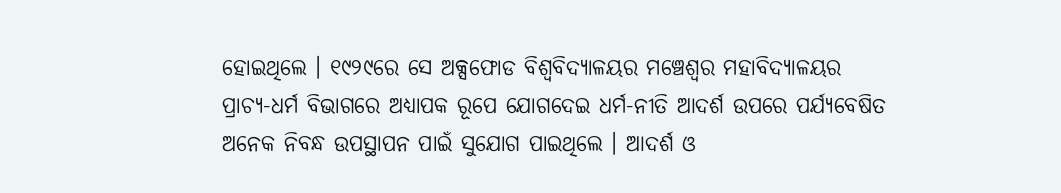ହୋଇଥିଲେ । ୧୯୨୯ରେ ସେ ଅକ୍ସଫୋଡ ବିଶ୍ୱବିଦ୍ୟାଳୟର ମଞ୍ଚେଶ୍ୱର ମହାବିଦ୍ୟାଳୟର ପ୍ରାଚ୍ୟ-ଧର୍ମ ବିଭାଗରେ ଅଧ୍ୟାପକ ରୂପେ ଯୋଗଦେଇ ଧର୍ମ-ନୀତି ଆଦର୍ଶ ଉପରେ ପର୍ଯ୍ୟବେଷିତ ଅନେକ ନିବନ୍ଧ ଉପସ୍ଥାପନ ପାଇଁ ସୁଯୋଗ ପାଇଥିଲେ । ଆଦର୍ଶ ଓ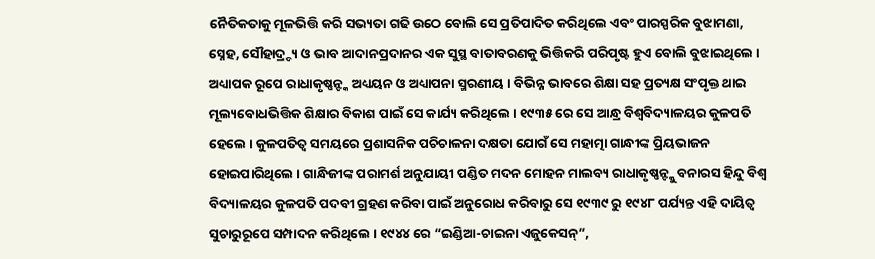ନୈତିକତାକୁ ମୂଳଭିତ୍ତି କରି ସଭ୍ୟତା ଗଢି ଉଠେ ବୋଲି ସେ ପ୍ରତିପାଦିତ କରିଥିଲେ ଏବଂ ପାରସ୍ପରିକ ବୁଝାମଣା, ସ୍ନେହ, ସୌହାଦ୍ର୍ଦ୍ୟ ଓ ଭାବ ଆଦାନପ୍ରଦାନର ଏକ ସୁସ୍ଥ ବାତାବରଣକୁ ଭିତ୍ତିକରି ପରିପୃଷ୍ଟ ହୁଏ ବୋଲି ବୁଝାଇଥିଲେ ।
ଅଧ୍ୟାପକ ରୂପେ ରାଧାକୃଷ୍ଣନ୍ଙ୍କ ଅଧ୍ୟୟନ ଓ ଅଧ୍ୟାପନା ସ୍ମରଣୀୟ । ବିଭିନ୍ନ ଭାବରେ ଶିକ୍ଷା ସହ ପ୍ରତ୍ୟକ୍ଷ ସଂପୃକ୍ତ ଥାଇ ମୂଲ୍ୟବୋଧଭିତ୍ତିକ ଶିକ୍ଷାର ବିକାଶ ପାଇଁ ସେ କାର୍ଯ୍ୟ କରିଥିଲେ । ୧୯୩୫ ରେ ସେ ଆନ୍ଧ୍ର ବିଶ୍ୱବିଦ୍ୟାଳୟର କୁଳପତି ହେଲେ । କୁଳପତିତ୍ୱ ସମୟରେ ପ୍ରଶାସନିକ ପଚିଚାଳନା ଦକ୍ଷତା ଯୋଗଁ ସେ ମହାତ୍ମା ଗାନ୍ଧୀଙ୍କ ପ୍ରିୟଭାଜନ ହୋଇପାରିଥିଲେ । ଗାନ୍ଧିଜୀଙ୍କ ପରାମର୍ଶ ଅନୁଯାୟୀ ପଣ୍ଡିତ ମଦନ ମୋହନ ମାଲବ୍ୟ ରାଧାକୃଷ୍ଣନ୍ଙ୍କୁ ବନାରସ ହିନ୍ଦୁ ବିଶ୍ୱ ବିଦ୍ୟାଳୟର କୁଳପତି ପଦବୀ ଗ୍ରହଣ କରିବା ପାଇଁ ଅନୁରୋଧ କରିବାରୁ ସେ ୧୯୩୯ ରୁ ୧୯୪୮ ପର୍ଯ୍ୟନ୍ତ ଏହି ଦାୟିତ୍ୱ ସୁଚାରୁରୂପେ ସମ୍ପାଦନ କରିଥିଲେ । ୧୯୪୪ ରେ “ଇଣ୍ଡିଆ-ଚାଇନା ଏଜୁକେସନ୍”,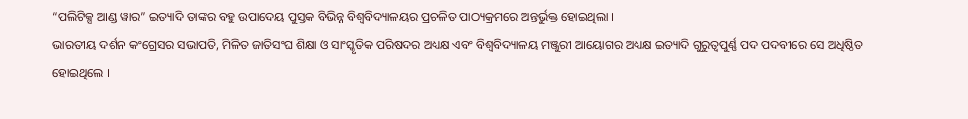“ପଲିଟିକ୍ସ ଆଣ୍ଡ ୱାର” ଇତ୍ୟାଦି ତାଙ୍କର ବହୁ ଉପାଦେୟ ପୁସ୍ତକ ବିଭିନ୍ନ ବିଶ୍ୱବିଦ୍ୟାଳୟର ପ୍ରଚଳିତ ପାଠ୍ୟକ୍ରମରେ ଅନ୍ତର୍ଭୁକ୍ତ ହୋଇଥିଲା ।
ଭାରତୀୟ ଦର୍ଶନ କଂଗ୍ରେସର ସଭାପତି, ମିଳିତ ଜାତିସଂଘ ଶିକ୍ଷା ଓ ସାଂସ୍କୃତିକ ପରିଷଦର ଅଧ୍ୟକ୍ଷ ଏବଂ ବିଶ୍ୱବିଦ୍ୟାଳୟ ମଞ୍ଜୁରୀ ଆୟୋଗର ଅଧ୍ୟକ୍ଷ ଇତ୍ୟାଦି ଗୁରୁତ୍ୱପୁର୍ଣ୍ଣ ପଦ ପଦବୀରେ ସେ ଅଧିଷ୍ଠିତ ହୋଇଥିଲେ ।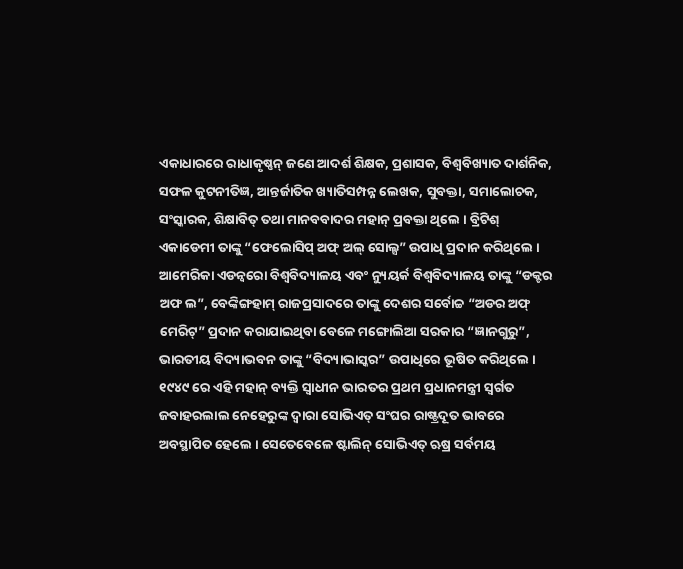ଏକାଧାରରେ ରାଧାକୃଷ୍ଣନ୍ ଜଣେ ଆଦର୍ଶ ଶିକ୍ଷକ, ପ୍ରଶାସକ, ବିଶ୍ୱବିଖ୍ୟାତ ଦାର୍ଶନିକ, ସଫଳ କୁଟନୀତିଜ୍ଞ, ଆନ୍ତର୍ଜାତିକ ଖ୍ୟାତିସମ୍ପନ୍ନ ଲେଖକ, ସୁବକ୍ତା, ସମାଲୋଚକ, ସଂସ୍କାରକ, ଶିକ୍ଷାବିତ୍ ତଥା ମାନବବାଦର ମହାନ୍ ପ୍ରବକ୍ତା ଥିଲେ । ବ୍ରିଟିଶ୍ ଏକାଡେମୀ ତାଙ୍କୁ “ଫେଲୋସିପ୍ ଅଫ୍ ଅଲ୍ ସୋଲ୍ସ” ଉପାଧି ପ୍ରଦାନ କରିଥିଲେ । ଆମେରିକା ଏଡନ୍ବରୋ ବିଶ୍ୱବିଦ୍ୟାଳୟ ଏବଂ ନ୍ୟୁୟର୍କ ବିଶ୍ୱବିଦ୍ୟାଳୟ ତାଙ୍କୁ “ଡକ୍ଟର ଅଫ ଲ”, ବେଙ୍କିଙ୍ଗହାମ୍ ରାଜପ୍ରସାଦରେ ତାଙ୍କୁ ଦେଶର ସର୍ବୋଚ୍ଚ “ଅଡର ଅଫ୍ ମେରିଟ୍” ପ୍ରଦାନ କରାଯାଇଥିବା ବେଳେ ମଙ୍ଗୋଲିଆ ସରକାର “ଜ୍ଞାନଗୁରୁ”, ଭାରତୀୟ ବିଦ୍ୟାଭବନ ତାଙ୍କୁ “ବିଦ୍ୟାଭାସ୍କର” ଉପାଧିରେ ଭୂଷିତ କରିଥିଲେ ।
୧୯୪୯ ରେ ଏହି ମହାନ୍ ବ୍ୟକ୍ତି ସ୍ୱାଧୀନ ଭାରତର ପ୍ରଥମ ପ୍ରଧାନମନ୍ତ୍ରୀ ସ୍ୱର୍ଗତ ଜବାହରଲାଲ ନେହେରୁଙ୍କ ଦ୍ୱାରା ସୋଭିଏତ୍ ସଂଘର ରାଷ୍ଟ୍ରଦୂତ ଭାବରେ ଅବସ୍ଥାପିତ ହେଲେ । ସେତେବେଳେ ଷ୍ଟାଲିନ୍ ସୋଭିଏତ୍ ଋଷ୍ର ସର୍ବମୟ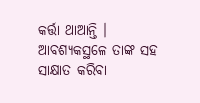କର୍ତ୍ତା ଥାଆନ୍ତି । ଆବଶ୍ୟକସ୍ଥଳେ ତାଙ୍କ ସହ ସାକ୍ଷାତ କରିବା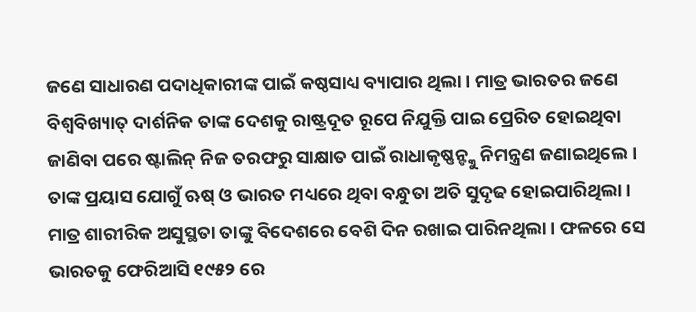ଜଣେ ସାଧାରଣ ପଦାଧିକାରୀଙ୍କ ପାଇଁ କଷ୍ଠସାଧ୍ୟ ବ୍ୟାପାର ଥିଲା । ମାତ୍ର ଭାରତର ଜଣେ ବିଶ୍ୱବିଖ୍ୟାତ୍ ଦାର୍ଶନିକ ତାଙ୍କ ଦେଶକୁ ରାଷ୍ଟ୍ରଦୂତ ରୂପେ ନିଯୁକ୍ତି ପାଇ ପ୍ରେରିତ ହୋଇଥିବା ଜାଣିବା ପରେ ଷ୍ଟାଲିନ୍ ନିଜ ତରଫରୁ ସାକ୍ଷାତ ପାଇଁ ରାଧାକୃଷ୍ଣନ୍ଙ୍କୁ ନିମନ୍ତ୍ରଣ ଜଣାଇଥିଲେ । ତାଙ୍କ ପ୍ରୟାସ ଯୋଗୁଁ ଋଷ୍ ଓ ଭାରତ ମଧ୍ୟରେ ଥିବା ବନ୍ଧୁତା ଅତି ସୁଦୃଢ ହୋଇପାରିଥିଲା ।
ମାତ୍ର ଶାରୀରିକ ଅସୁସ୍ଥତା ତାଙ୍କୁ ବିଦେଶରେ ବେଶି ଦିନ ରଖାଇ ପାରିନଥିଲା । ଫଳରେ ସେ ଭାରତକୁ ଫେରିଆସି ୧୯୫୨ ରେ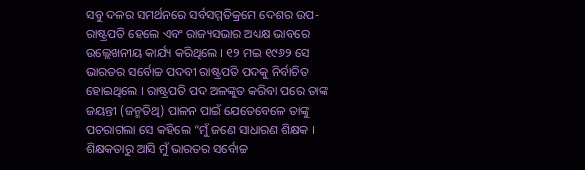ସବୁ ଦଳର ସମର୍ଥନରେ ସର୍ବସମ୍ମତିକ୍ରମେ ଦେଶର ଉପ-ରାଷ୍ଟ୍ରପତି ହେଲେ ଏବଂ ରାଜ୍ୟସଭାର ଅଧ୍ୟକ୍ଷ ଭାବରେ ଉଲ୍ଲେଖନୀୟ କାର୍ଯ୍ୟ କରିଥିଲେ । ୧୨ ମଇ ୧୯୬୨ ସେ ଭାରତର ସର୍ବୋଚ୍ଚ ପଦବୀ ରାଷ୍ଟ୍ରପତି ପଦକୁ ନିର୍ବାଚିତ ହୋଇଥିଲେ । ରାଷ୍ଟ୍ରପତି ପଦ ଅଳଙ୍କୁତ କରିବା ପରେ ତାଙ୍କ ଜୟନ୍ତୀ (ଜନ୍ମତିଥି) ପାଳନ ପାଇଁ ଯେତେବେଳେ ତାଙ୍କୁ ପଚରାଗଲା ସେ କହିଲେ “ମୁଁ ଜଣେ ସାଧାରଣ ଶିକ୍ଷକ । ଶିକ୍ଷକତାରୁ ଆସି ମୁଁ ଭାରତର ସର୍ବୋଚ୍ଚ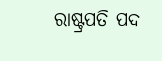ରାଷ୍ଟ୍ରପତି ପଦ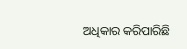ଅଧିକାର କରିପାରିଛି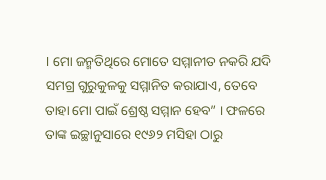। ମୋ ଜନ୍ମତିଥିରେ ମୋତେ ସମ୍ମାନୀତ ନକରି ଯଦି ସମଗ୍ର ଗୁରୁକୁଳକୁ ସମ୍ମାନିତ କରାଯାଏ, ତେବେ ତାହା ମୋ ପାଇଁ ଶ୍ରେଷ୍ଠ ସମ୍ମାନ ହେବ” । ଫଳରେ ତାଙ୍କ ଇଚ୍ଛାନୁସାରେ ୧୯୬୨ ମସିହା ଠାରୁ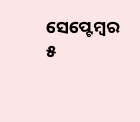ସେପ୍ଟେମ୍ବର ୫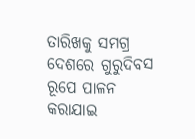ତାରିଖକୁ ସମଗ୍ର ଦେଶରେ ଗୁରୁଦିବସ ରୂପେ ପାଳନ କରାଯାଇ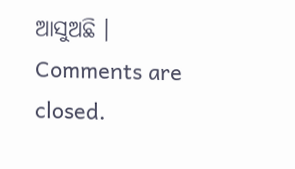ଆସୁଅଛି ।
Comments are closed.